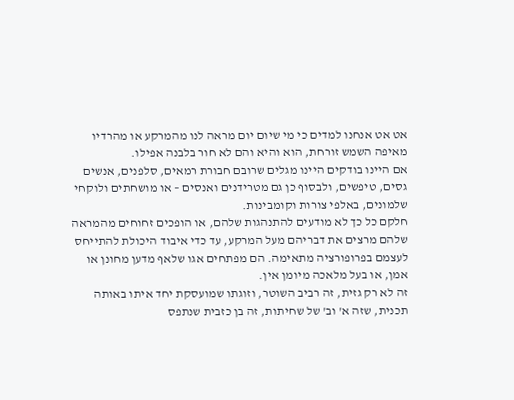אט אט אנחנו למדים כי מי שיום יום מראה לנו מהמרקע או מהרדיו מאיפה השמש זורחת, הוא והיא והם לא חור בלבנה אפילו.
אם היינו בודקים היינו מגלים שרובם חבורת רמאים, סלפנים, אנשים גסים, טיפשים, ולבסוף כן גם מטרידנים ואנסים – או מושחתים ולוקחי שלמונים, באלפי צורות וקומבינות.
חלקם כל כך לא מודעים להתנהגות שלהם, או הופכים זחוחים מהמראה שלהם מרצים את דבריהם מעל המרקע, עד כדי איבוד היכולת להתייחס לעצמם בפרופורציה מתאימה. הם מפתחים אגו שלאף מדען מחונן או אמן, או בעל מלאכה מיומן אין.
זה לא רק גזית, זה רביב השוטר, וזוגתו שמועסקת יחד איתו באותה תכנית, שזה א' וב' של שחיתות, זה בן כזבית שנתפס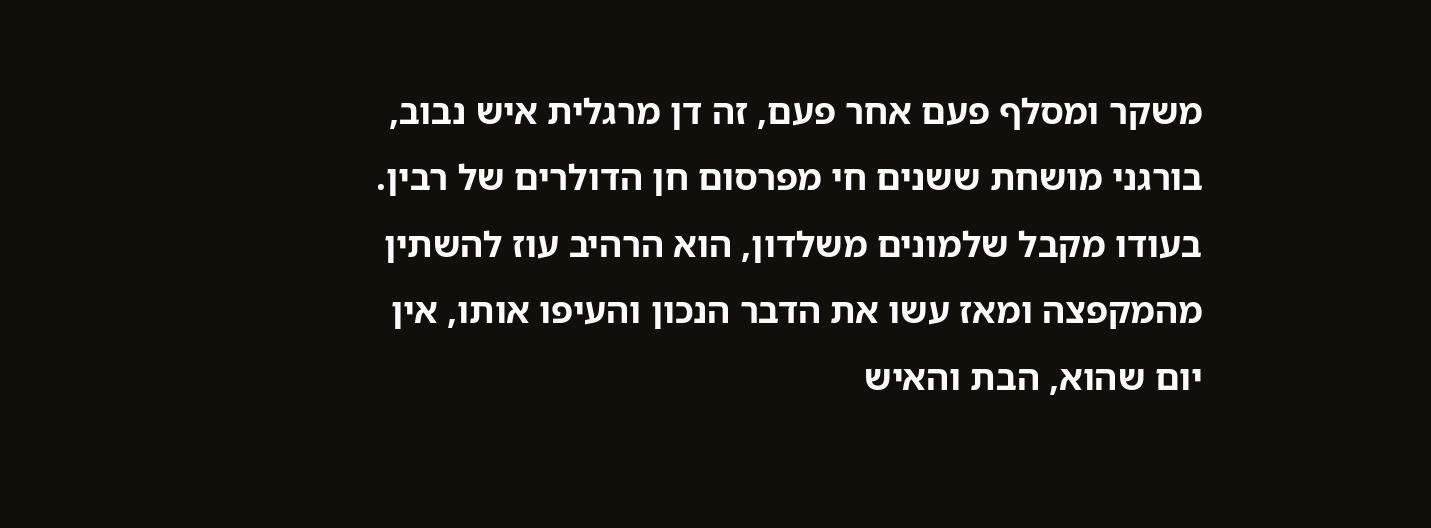משקר ומסלף פעם אחר פעם, זה דן מרגלית איש נבוב, בורגני מושחת ששנים חי מפרסום חן הדולרים של רבין. בעודו מקבל שלמונים משלדון, הוא הרהיב עוז להשתין מהמקפצה ומאז עשו את הדבר הנכון והעיפו אותו, אין יום שהוא, הבת והאיש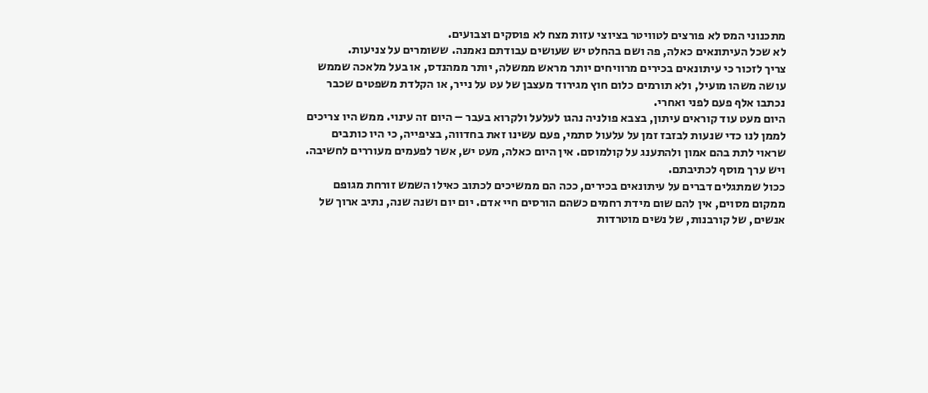מתכנוני המס לא פורצים לטוויטר בציוצי עזות מצח לא פוסקים וצבועים.
לא שכל העיתונאים כאלה, פה ושם בהחלט יש שעושים עבודתם נאמנה. ששומרים על צניעות.
צריך לזכור כי עיתונאים בכירים מרוויחים יותר מראש ממשלה, יותר ממהנדס, או בעל מלאכה שממש עושה משהו מועיל, ולא תורמים כלום חוץ מגירוד מעצבן של עט על נייר, או הקלדת משפטים שכבר נכתבו אלף פעם לפני ואחרי.
היום מעט עוד קוראים עיתון, בצבא פולניה נהגו לעלעל ולקרוא בעבר – היום זה עינוי. ממש היו צריכים לממן לנו כדי שנעות לבזבז זמן על עלעול סתמי, פעם עשינו זאת בחדווה, בציפייה, כי היו כותבים שראוי לתת בהם אמון ולהתענג על קולמוסם. אין היום כאלה, מעט יש, אשר לפעמים מעוררים לחשיבה. ויש ערך מוסף לכתיבתם.
ככול שמתגלים דברים על עיתונאים בכירים, ככה הם ממשיכים לכתוב כאילו השמש זורחת מגופם ממקום מסוים, אין להם שום מידת רחמים כשהם הורסים חיי אדם. יום יום ושנה שנה, נתיב ארוך של אנשים, של קורבנות, של נשים מוטרדות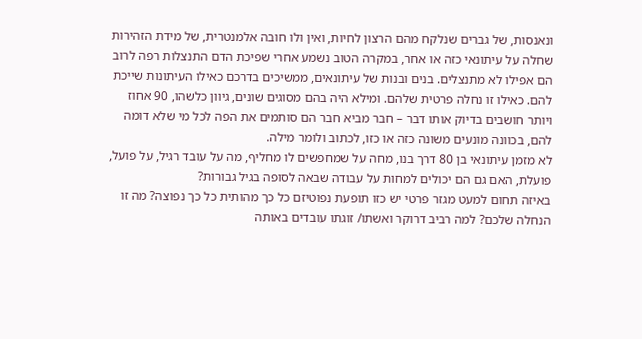ונאנסות, של גברים שנלקח מהם הרצון לחיות, ואין ולו חובה אלמנטרית, של מידת הזהירות שחלה על עיתונאי כזה או אחר, במקרה הטוב נשמע אחרי שפיכת הדם התנצלות רפה לרוב הם אפילו לא מתנצלים. בנים ובנות של עיתונאים, ממשיכים בדרכם כאילו העיתונות שייכת להם. כאילו זו נחלה פרטית שלהם. ומילא היה בהם מסוגים שונים, גיוון כלשהו, 90 אחוז ויותר חושבים בדיוק אותו דבר – חבר מביא חבר הם סותמים את הפה לכל מי שלא דומה להם, בכוונה מונעים משונה כזה או כזו, לכתוב ולומר מילה.
לא מזמן עיתונאי בן 80 דרך בנו, מחה על שמחפשים לו מחליף, מה על עובד רגיל, על פועל, פועלת, האם גם הם יכולים למחות על עבודה שבאה לסופה בגיל גבורות?
באיזה תחום למעט מגזר פרטי יש כזו תופעת נפוטיזם כל כך מהותית כל כך נפוצה? מה זו הנחלה שלכם? למה רביב דרוקר ואשתו/ זוגתו עובדים באותה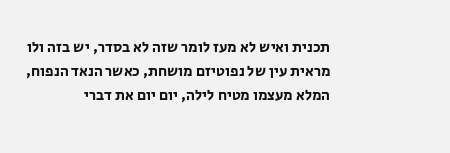תכנית ואיש לא מעז לומר שזה לא בסדר, יש בזה ולו מראית עין של נפוטיזם מושחת, כאשר הנאד הנפוח, המלא מעצמו מטיח לילה, יום יום את דברי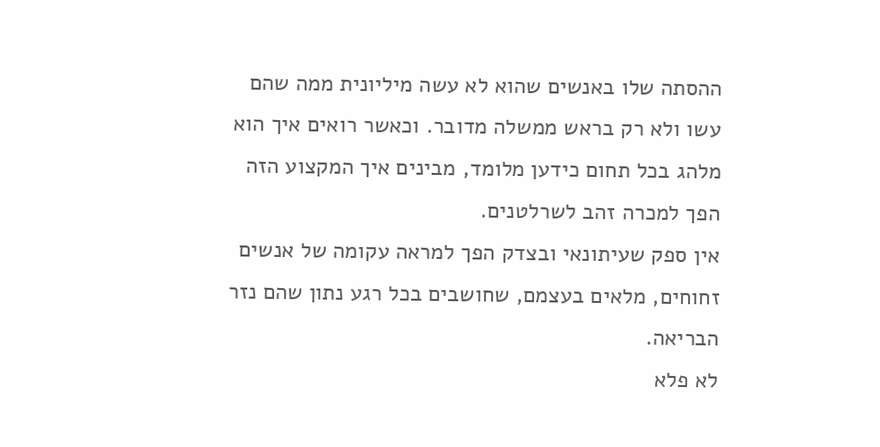ההסתה שלו באנשים שהוא לא עשה מיליונית ממה שהם עשו ולא רק בראש ממשלה מדובר. וכאשר רואים איך הוא מלהג בכל תחום כידען מלומד, מבינים איך המקצוע הזה הפך למכרה זהב לשרלטנים.
אין ספק שעיתונאי ובצדק הפך למראה עקומה של אנשים זחוחים, מלאים בעצמם, שחושבים בכל רגע נתון שהם נזר הבריאה.
לא פלא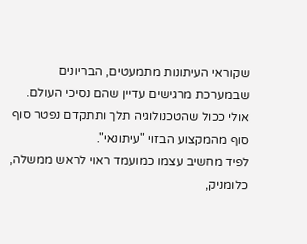שקוראי העיתונות מתמעטים, הבריונים שבמערכת מרגישים עדיין שהם נסיכי העולם. אולי ככול שהטכנולוגיה תלך ותתקדם נפטר סוף סוף מהמקצוע הבזוי "עיתונאי".
לפיד מחשיב עצמו כמועמד ראוי לראש ממשלה, כלומניק,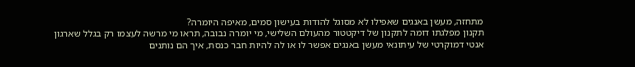מתחזה, מעשן באנגים שאפילו לא מסוגל להודות בעישון סמים, מאיפה היומרה?
תקנון מפלגתו דומה לתקנון של דיקטטור מהעולם השלישי, מי יומרה נבובה, תראו מי מרשה לעצמו רק בגלל שארגון אנטי דמוקרטי של עיתונאי מעשן באנגים אפשר לו או לה להיות חבר כנסת, איך הם נותנים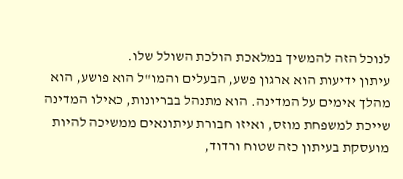לנוכל הזה להמשיך במלאכת הולכת השולל שלו.
עיתון ידיעות הוא ארגון פשע, הבעלים והמו"ל הוא פושע, הוא מהלך אימים על המדינה. הוא מתנהל בבריונות, כאילו המדינה שייכת למשפחת מוזס, ואיזו חבורת עיתונאים ממשיכה להיות מועסקת בעיתון כזה שטוח ורדוד,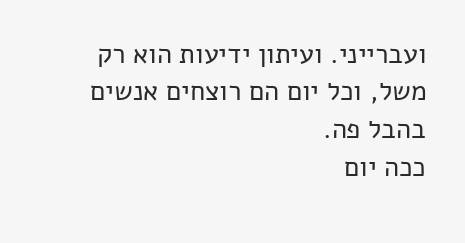ועברייני. ועיתון ידיעות הוא רק משל, וכל יום הם רוצחים אנשים בהבל פה.
ככה יום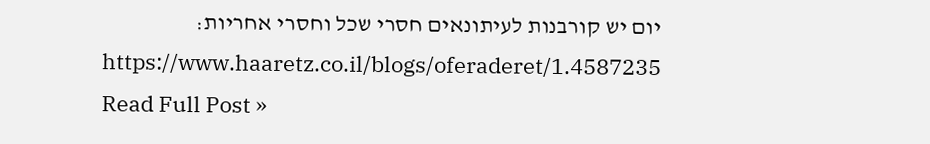יום יש קורבנות לעיתונאים חסרי שכל וחסרי אחריות:
https://www.haaretz.co.il/blogs/oferaderet/1.4587235
Read Full Post »